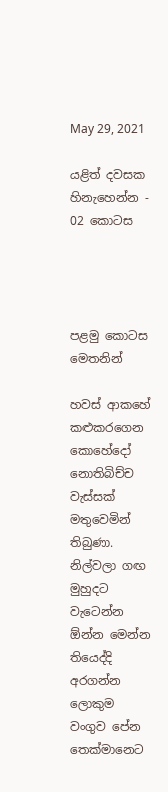May 29, 2021

යළිත් දවසක හිනැහෙන්න - 02 කොටස




පළමු කොටස මෙතනින්

හවස් ආකහේ කළුකරගෙන කොහේදෝ නොතිබිච්ච වැස්සක් මතුවෙමින් තිබුණා. නිල්වලා ගඟ මුහුදට වැටෙන්න ඕන්න මෙන්න තියෙද්දි අරගන්න ලොකුම වංගුව පේන තෙක්මානෙට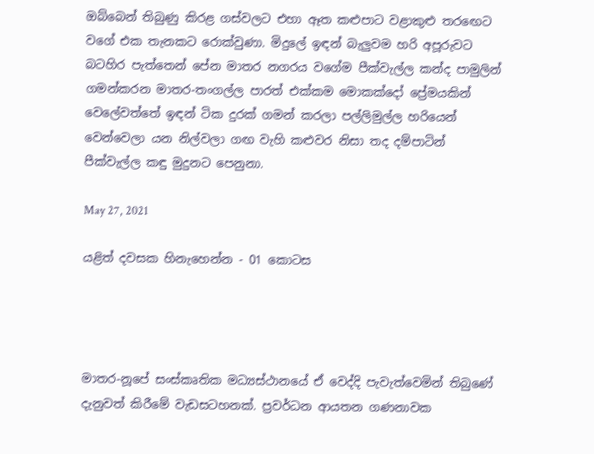ඔබ්බෙන් තිබුණු කිරළ ගස්වලට එහා ඈත කළුපාට වළාකුළු තරඟෙට වගේ එක තැනකට රොක්වුණා. මිදුලේ ඉඳන් බැලුවම හරි අපූරුවට බටහිර පැත්තෙන් පේන මාතර නගරය වගේම පීක්වැල්ල කන්ද පාමුලින් ගමන්කරන මාතර-තංගල්ල පාරත් එක්කම මොකක්දෝ ප්‍රේමයකින් වෙලේවත්තේ ඉඳන් ටික දුරක් ගමන් කරලා පල්ලිමුල්ල හරියෙන් වෙන්වෙලා යන නිල්වලා ගඟ වැහි කළුවර නිසා තද දම්පාටින් පීක්වැල්ල කඳු මුදුනට පෙනුනා.

May 27, 2021

යළිත් දවසක හිනැහෙන්න - 01 කොටස




මාතර-නූපේ සංස්කෘතික මධ්‍යස්ථානයේ ඒ වෙද්දි පැවැත්වෙමින් තිබුණේ දැනුවත් කිරීමේ වැඩසටහනක්. ප්‍රවර්ධන ආයතන ගණනාවක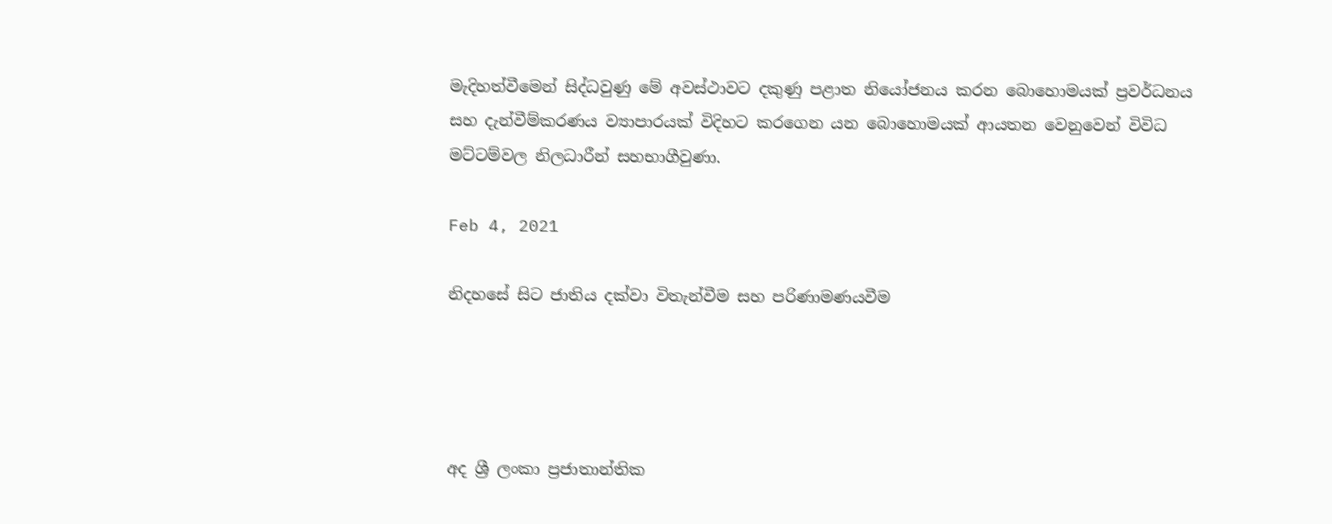මැදිහත්වීමෙන් සිද්ධවුණු මේ අවස්ථාවට දකුණු පළාත නියෝජනය කරන බොහොමයක් ප්‍රවර්ධනය සහ දැන්වීම්කරණය ව්‍යාපාරයක් විදිහට කරගෙන යන බොහොමයක් ආයතන වෙනුවෙන් විවිධ මට්ටම්වල නිලධාරීන් සහභාගීවුණා.

Feb 4, 2021

නිදහසේ සිට ජාතිය දක්වා විතැන්වීම සහ පරිණාමණයවීම




අද ශ්‍රී ලංකා ප්‍රජාතාන්තික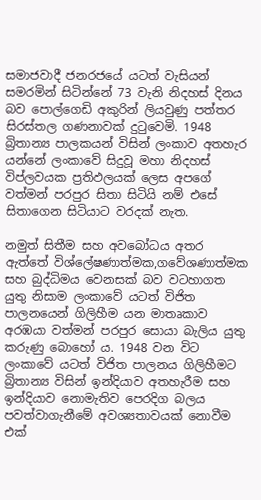සමාජවාදී ජනරජයේ යටත් වැසියන් සමරමින් සිටින්නේ 73 වැනි නිදහස් දිනය බව පොල්ගෙඩි අකුරින් ලියවුණු පත්තර සිරස්තල ගණනාවක් දුටුවෙමි. 1948 බ්‍රිතාන්‍ය පාලකයන් විසින් ලංකාව අතහැර යන්නේ ලංකාවේ සිදුවූ මහා නිදහස් විප්ලවයක ප්‍රතිඵලයක් ලෙස අපගේ වත්මන් පරපුර සිතා සිටියි නම් එසේ සිතාගෙන සිටියාට වරදක් නැත.

නමුත් සිතීම සහ අවබෝධය අතර ඇත්තේ විශ්ලේෂණාත්මක,ගවේශණාත්මක සහ බුද්ධිමය වෙනසක් බව වටහාගත යුතු නිසාම ලංකාවේ යටත් විජිත පාලනයෙන් ගිලිහීම යන මාතෘකාව අරඹයා වත්මන් පරපුර සොයා බැලිය යුතු කරුණු බො‍හෝ ය. 1948 වන විට ලංකාවේ යටත් විජිත පාලනය ගිලිහීමට බ්‍රිතාන්‍ය විසින් ඉන්දියාව අතහැරීම සහ ඉන්දියාව නොමැතිව පෙරදිග බලය පවත්වාගැනීමේ අවශ්‍යතාවයක් නොවීම එක්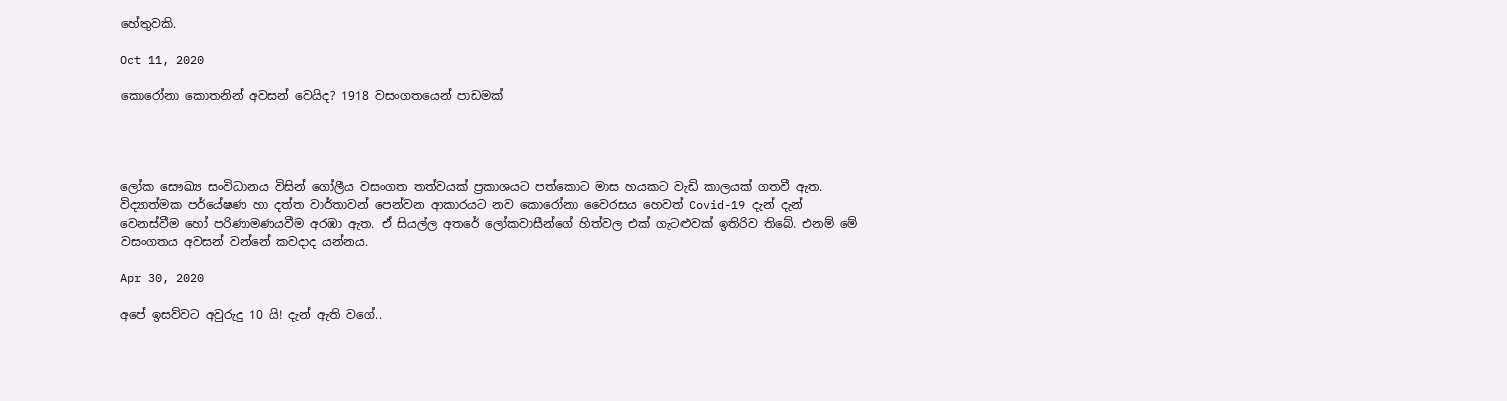හේතුවකි.

Oct 11, 2020

කොරෝනා කොතනින් අවසන් වෙයිද? 1918 වසංගතයෙන් පාඩමක්




ලෝක සෞඛ්‍ය සංවිධානය විසින් ගෝලීය වසංගත තත්වයක් ප්‍රකාශයට පත්කොට මාස හයකට වැඩි කාලයක් ගතවී ඇත. විද්‍යාත්මක පර්යේෂණ හා දත්ත වාර්තාවන් පෙන්වන ආකාරයට නව කොරෝනා වෛරසය හෙවත් Covid-19 දැන් දැන් වෙනස්වීම හෝ පරිණාමණයවීම අරඹා ඇත. ඒ සියල්ල අතරේ ලෝකවාසීන්ගේ හිත්වල එක් ගැටළුවක් ඉතිරිව තිබේ. එනම් මේ වසංගතය අවසන් වන්නේ කවදාද යන්නය.

Apr 30, 2020

අපේ ඉසව්වට අවුරුදු 10 යි! දැන් ඇති වගේ..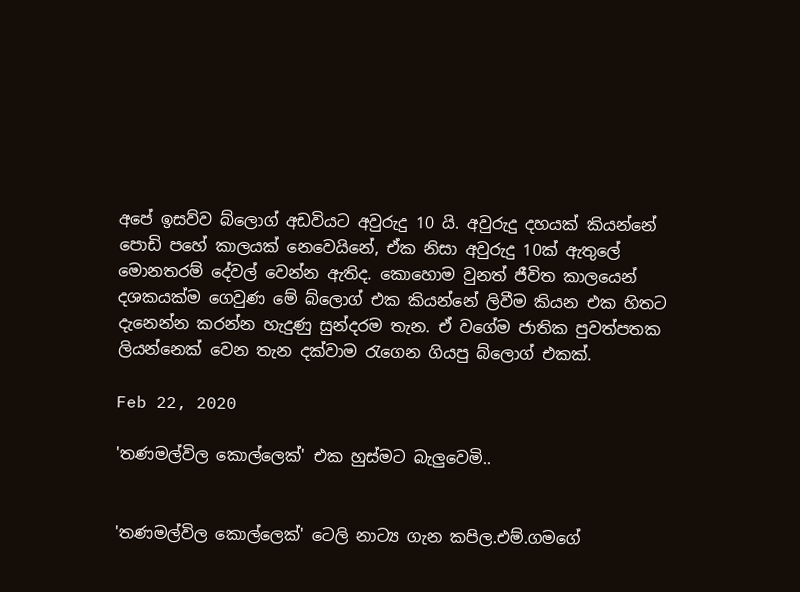අපේ ඉසව්ව බ්ලොග් අඩවියට අවුරුදු 10 යි. අවුරුදු දහයක් කියන්නේ පොඩි පහේ කාලයක් නෙවෙයිනේ, ඒක නිසා අවුරුදු 10ක් ඇතුලේ මොනතරම් දේවල් වෙන්න ඇතිද. කොහොම වුනත් ජීවිත කාලයෙන් දශකයක්ම ගෙවුණ මේ බ්ලොග් එක කියන්නේ ලිවීම කියන එක හිතට දැනෙන්න කරන්න හැදුණු සුන්දරම තැන. ඒ වගේම ජාතික පුවත්පතක ලියන්නෙක් වෙන තැන දක්වාම රැගෙන ගියපු බ්ලොග් එකක්.

Feb 22, 2020

'තණමල්විල කොල්ලෙක්' එක හුස්මට බැලුවෙමි..


'තණමල්විල කොල්ලෙක්' ටෙලි නාට්‍ය ගැන කපිල.එම්.ගමගේ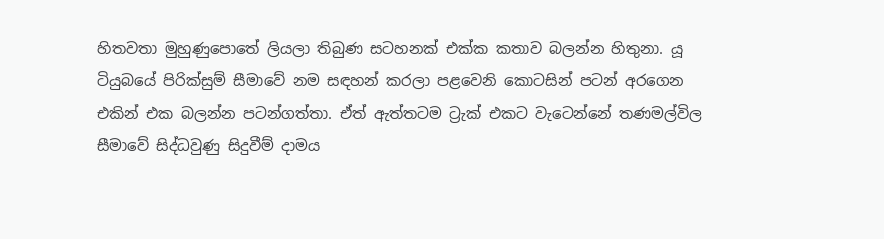හිතවතා මුහුණුපොතේ ලියලා තිබුණ සටහනක් එක්ක කතාව බලන්න හිතුනා. යූ ටියුබයේ පිරික්සුම් සීමාවේ නම සඳහන් කරලා පළවෙනි කොටසින් පටන් අරගෙන එකින් එක බලන්න පටන්ගත්තා. ඒත් ඇත්තටම ට්‍රැක් එකට වැටෙන්නේ තණමල්විල සීමාවේ සිද්ධවුණු සිදුවීම් දාමය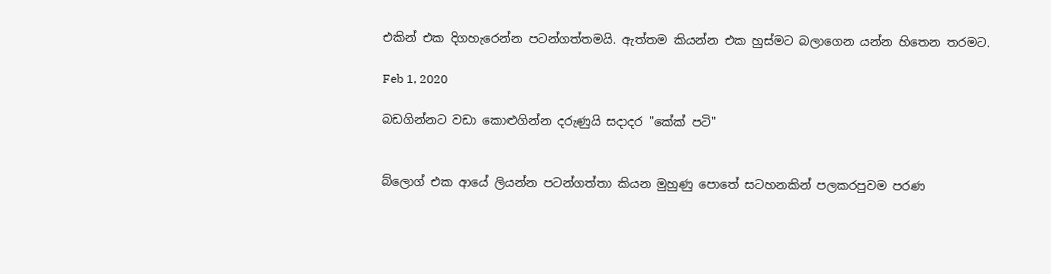එකින් එක දිගහැරෙන්න පටන්ගත්තමයි. ඇත්තම කියන්න එක හුස්මට බලාගෙන යන්න හිතෙන තරමට.

Feb 1, 2020

බඩගින්නට වඩා කොළුගින්න දරුණුයි සදාදර "කේක් පටි"


බ්ලොග් එක ආයේ ලියන්න පටන්ගත්තා කියන මුහුණු පොතේ සටහනකින් පලකරපුවම පරණ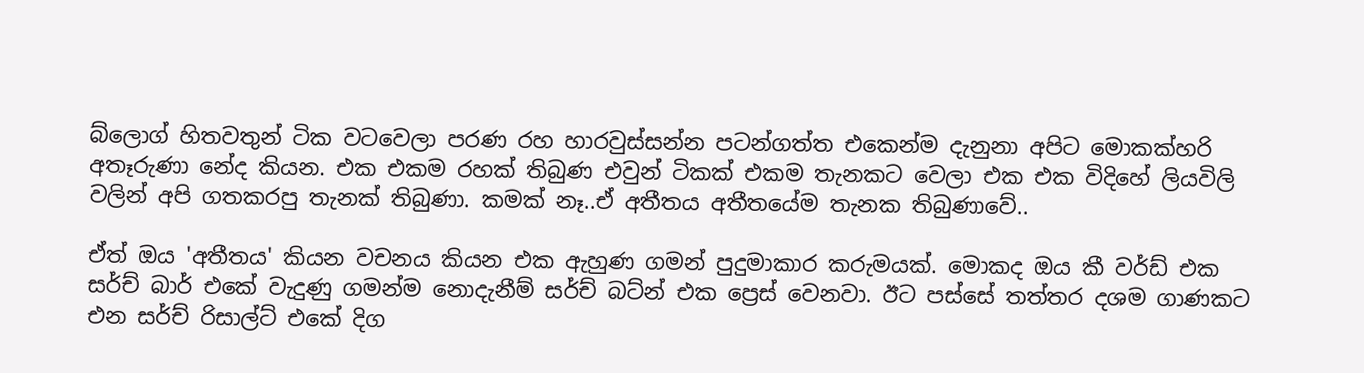බ්ලොග් හිතවතුන් ටික වටවෙලා පරණ රහ හාරවුස්සන්න පටන්ගත්ත එකෙන්ම දැනුනා අපිට මොකක්හරි අතෑරුණා නේද කියන. එක එකම රහක් තිබුණ එවුන් ටිකක් එකම තැනකට වෙලා එක එක විදිහේ ලියවිලි වලින් අපි ගතකරපු තැනක් තිබුණා. කමක් නෑ..ඒ අතීතය අතීතයේම තැනක තිබුණාවේ..

ඒත් ඔය 'අතීතය' කියන වචනය කියන එක ඇහුණ ගමන් පුදුමාකාර කරුමයක්. මොකද ඔය කී වර්ඩ් එක සර්ච් බාර් එකේ වැදුණු ගමන්ම නොදැනීම් සර්ච් බට්න් එක ප්‍රෙස් වෙනවා. ඊට පස්සේ තත්තර දශම ගාණකට එන සර්ච් රිසාල්ට් එකේ දිග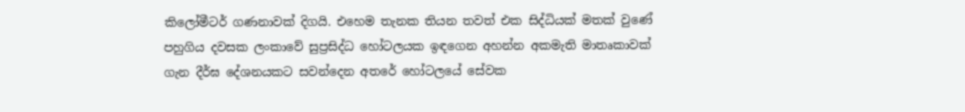කිලෝමීටර් ගණනාවක් දිගයි. එහෙම තැනක තියන තවත් එක සිද්ධියක් මතක් වුණේ පහුගිය දවසක ලංකාවේ සුප්‍රසිද්ධ හෝටලයක ඉඳගෙන අහන්න අකමැති මාතෘකාවක් ගැන දීර්ඝ දේශනයකට සවන්දෙන අතරේ හෝටලයේ සේවක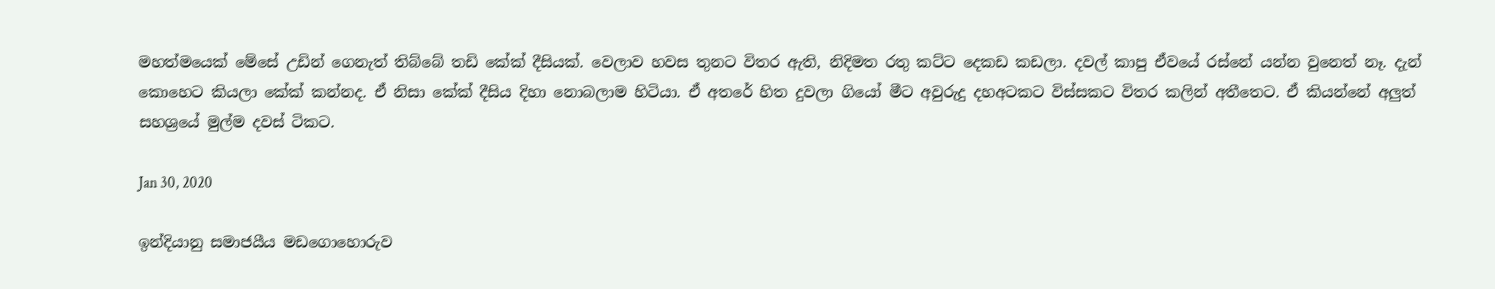මහත්මයෙක් මේසේ උඩින් ගෙනැත් තිබ්බේ තඩි කේක් දීසියක්. වෙලාව හවස තුනට විතර ඇති, නිදිමත රතු කට්ට දෙකඩ කඩලා. දවල් කාපු ඒවයේ රස්නේ යන්න වුනෙත් නෑ. දැන් කොහෙට කියලා කේක් කන්නද. ඒ නිසා කේක් දීසිය දිහා නොබලාම හිටියා. ඒ අතරේ හිත දුවලා ගියෝ මීට අවුරුදු දහඅටකට විස්සකට විතර කලින් අතීතෙට. ඒ කියන්නේ අලුත් සහශ්‍රයේ මුල්ම දවස් ටිකට.

Jan 30, 2020

ඉන්දියානු සමාජයීය මඩගොහොරුව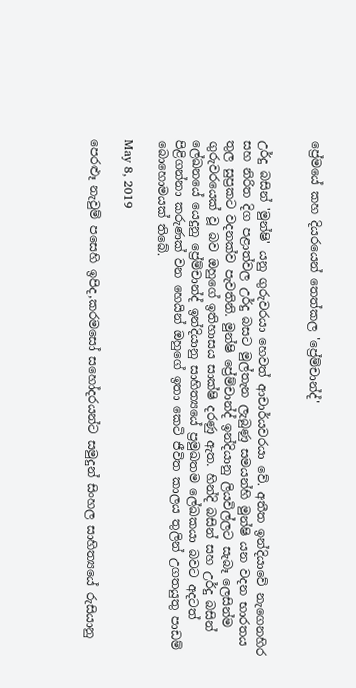ප්‍රේමයේ කහ දියරයෙන් තෙත්කල 'ප්‍රේම්චාන්ද්'


උර්දු බසින් 'මුන්ෂි' යනු ගුරුවරයා හෙවත් ආචාර්යවරයා වේ. අතීත ඉන්දියාවේ නැගෙනහිර සහ නිරිත දිග පළාත්වල උර්දු බසට මුල්තැන ලැබුණු සමයන්හි මුන්ෂි යන වදන භාරතය තුල සුප්‍රකට වදනක්ව පැවතිනි. මුන්ෂි ප්‍රේම්චාන්ද් ඉන්දියානු ලියවිල්ලට සැබෑ ලෙසින්ම ගුරුවරයෙක් වූ බව ඔහුගේ ඉතිහාසය සාක්ෂි දරණු ඇත. හින්දි බසින් සහ උර්දු බසින් ලේඛනයේ යෙදුනු ප්‍රේම්චාන්ද් ඉන්දියානු සාහිත්‍යයේ ප්‍රමුඛතම ලේඛකයා බවට අදටත් පිළිගන්නා කරුණක් වන හෙයින් ඔහුගේ ඉතා කෙටි ජීවිත කාලය තුලින් උගතයුතු පාඩම් බොහොමයක් තිබේ.

May 8, 2019

පෙරළුෑ නැවුම් පසෙහි ඉපිද,කරමසෝ සහෝදරයන්ට සමුදුන් සිංහල සාහිත්‍යයේ රුසියානු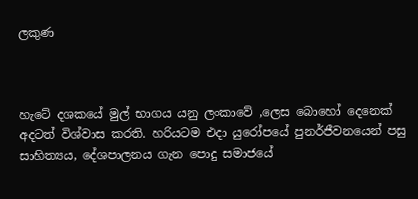ලකුණ



හැටේ දශකයේ මුල් භාගය යනු ලංකාවේ ,ලෙස බොහෝ දෙනෙක් අදටත් විශ්වාස කරති. හරියටම එදා යුරෝපයේ පුනර්ජීවනයෙන් පසු සාහිත්‍යය, දේශපාලනය ගැන පොදු සමාජයේ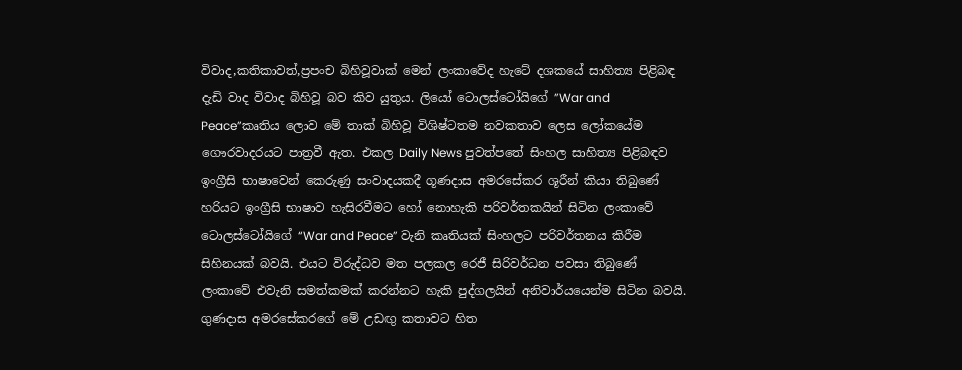විවාද,කතිකාවත්,ප්‍රපංච බිහිවූවාක් මෙන් ලංකාවේද හැටේ දශකයේ සාහිත්‍ය පිළිබඳ දැඩි වාද විවාද බිහිවූ බව කිව යුතුය. ලියෝ ටොලස්ටෝයිගේ ”War and Peace”කෘතිය ලොව මේ තාක් බිහිවූ විශිෂ්ටතම නවකතාව ලෙස ලෝකයේම ගෞරවාදරයට පාත්‍රවී ඇත. එකල Daily News පුවත්පතේ සිංහල සාහිත්‍ය පිළිබඳව ඉංග්‍රීසි භාෂාවෙන් කෙරුණු සංවාදයකදී ගූණදාස අමරසේකර ශූරීන් කියා තිබුණේ හරියට ඉංග්‍රීසි භාෂාව හැසිරවීමට හෝ නොහැකි පරිවර්තකයින් සිටින ලංකාවේ ටොලස්ටෝයිගේ “War and Peace” වැනි කෘතියක් සිංහලට පරිවර්තනය කිරීම සිහිනයක් බවයි. එයට විරුද්ධව මත පලකල රෙජී සිරිවර්ධන පවසා තිබුණේ ලංකාවේ එවැනි සමත්කමක් කරන්නට හැකි පුද්ගලයින් අනිවාර්යයෙන්ම සිටින බවයි. ගුණදාස අමරසේකරගේ මේ උඩඟු කතාවට හිත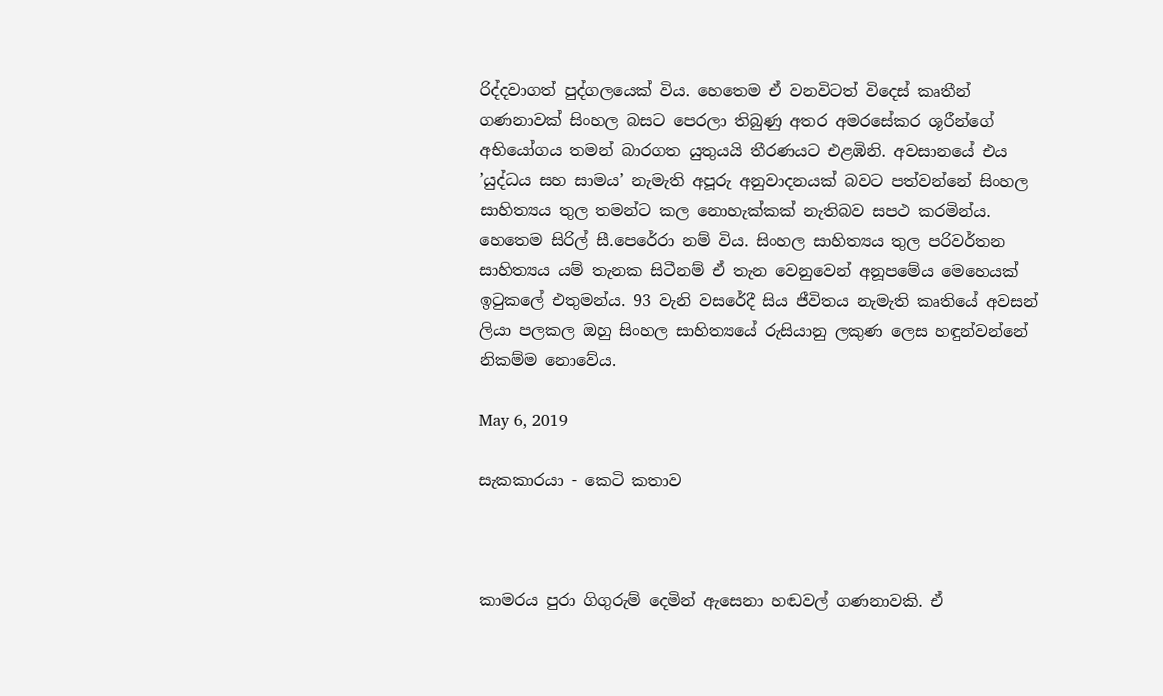රිද්දවාගත් පුද්ගලයෙක් විය. හෙතෙම ඒ වනවිටත් විදෙස් කෘතීන් ගණනාවක් සිංහල බසට පෙරලා තිබුණු අතර අමරසේකර ශූරීන්ගේ අභියෝගය තමන් බාරගත යුතුයයි තීරණයට එළඹිනි. අවසානයේ එය ’යුද්ධය සහ සාමය’ නැමැති අපූරු අනුවාදනයක් බවට පත්වන්නේ සිංහල සාහිත්‍යය තුල තමන්ට කල නොහැක්කක් නැතිබව සපථ කරමින්ය. හෙතෙම සිරිල් සී.පෙරේරා නම් විය. සිංහල සාහිත්‍යය තුල පරිවර්තන සාහිත්‍යය යම් තැනක සිටීනම් ඒ තැන වෙනුවෙන් අනූපමේය මෙහෙයක් ඉටුකලේ එතුමන්ය. 93 වැනි වසරේදී සිය ජීවිතය නැමැති කෘතියේ අවසන් ලියා පලකල ඔහු සිංහල සාහිත්‍යයේ රුසියානු ලකුණ ලෙස හඳුන්වන්නේ නිකම්ම නොවේය.

May 6, 2019

සැකකාරයා - කෙටි කතාව



කාමරය පුරා ගිගුරුම් දෙමින් ඇසෙනා හඬවල් ගණනාවකි. ඒ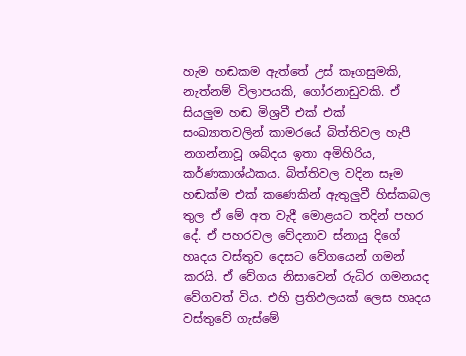හැම හඬකම ඇත්තේ උස් කෑගසුමකි, නැත්නම් විලාපයකි, ගෝරනාඩුවකි. ඒ සියලුම හඬ මිශ්‍රවී එක් එක් සංඛ්‍යාතවලින් කාමරයේ බිත්තිවල හැපී නගන්නාවූ ශබ්දය ඉතා අමිහිරිය, කර්ණකාශ්ඨකය. බිත්තිවල වදින සෑම හඬක්ම එක් කණෙකින් ඇතුලුවී හිස්කබල තුල ඒ මේ අත වැදී මොළයට තදින් පහර දේ. ඒ පහරවල වේදනාව ස්නායු දිගේ හෘදය වස්තුව දෙසට වේගයෙන් ගමන් කරයි. ඒ වේගය නිසාවෙන් රුධිර ගමනයද වේගවත් විය. එහි ප්‍රතිඵලයක් ලෙස හෘදය වස්තුවේ ගැස්මේ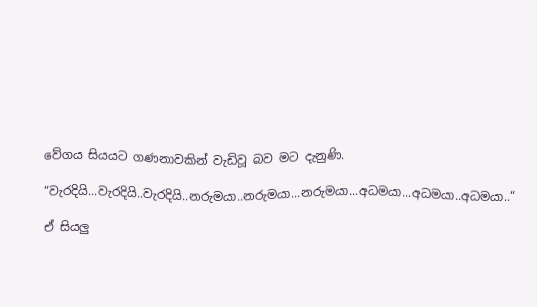වේගය සියයට ගණනාවකින් වැඩිවූ බව මට දැනුණි.

“වැරදියි...වැරදියි..වැරදියි..නරුමයා..නරුමයා...නරුමයා...අධමයා...අධමයා..අධමයා..“

ඒ සියලු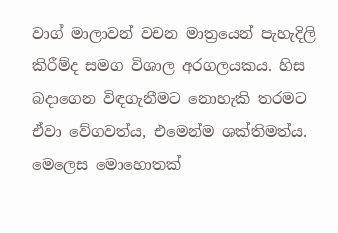වාග් මාලාවන් වචන මාත්‍රයෙන් පැහැදිලි කිරීම්ද සමග විශාල අරගලයකය. හිස බදාගෙන විඳගැනීමට නොහැකි තරමට ඒවා වේගවත්ය, එමෙන්ම ශක්තිමත්ය. මෙලෙස මොහොතක්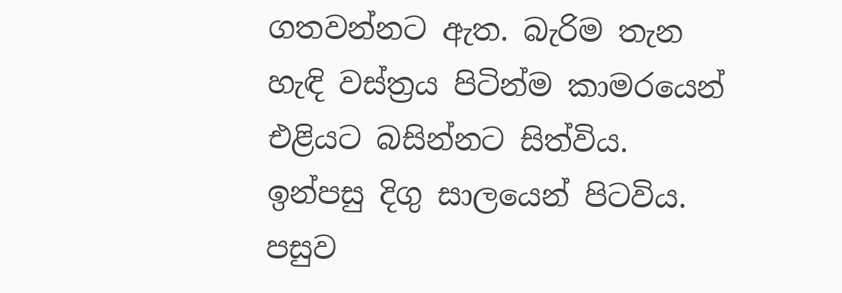ගතවන්නට ඇත. බැරිම තැන හැඳි වස්ත්‍රය පිටින්ම කාමරයෙන් එළියට බසින්නට සිත්විය. ඉන්පසු දිගු සාලයෙන් පිටවිය. පසුව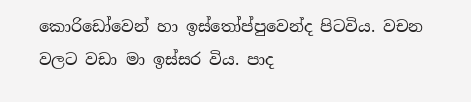කොරිඩෝවෙන් හා ඉස්තෝප්පුවෙන්ද පිටවිය. වචන වලට වඩා මා ඉස්සර විය. පාද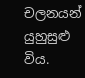චලනයන් යුහුසුළු විය.